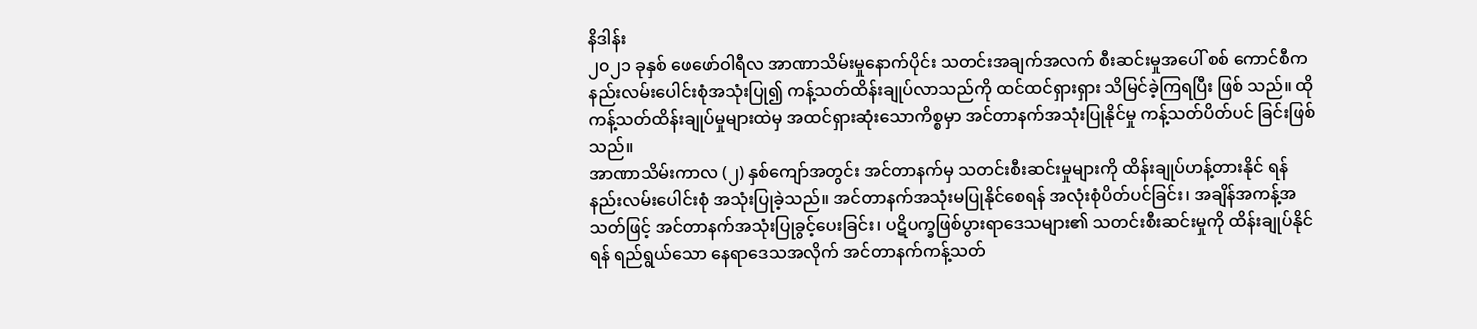နိဒါန်း
၂၀၂၁ ခုနှစ် ဖေဖော်ဝါရီလ အာဏာသိမ်းမှုနောက်ပိုင်း သတင်းအချက်အလက် စီးဆင်းမှုအပေါ် စစ် ကောင်စီက နည်းလမ်းပေါင်းစုံအသုံးပြု၍ ကန့်သတ်ထိန်းချုပ်လာသည်ကို ထင်ထင်ရှားရှား သိမြင်ခဲ့ကြရပြီး ဖြစ် သည်။ ထိုကန့်သတ်ထိန်းချုပ်မှုများထဲမှ အထင်ရှားဆုံးသောကိစ္စမှာ အင်တာနက်အသုံးပြုနိုင်မှု ကန့်သတ်ပိတ်ပင် ခြင်းဖြစ်သည်။
အာဏာသိမ်းကာလ (၂) နှစ်ကျော်အတွင်း အင်တာနက်မှ သတင်းစီးဆင်းမှုများကို ထိန်းချုပ်ဟန့်တားနိုင် ရန် နည်းလမ်းပေါင်းစုံ အသုံးပြုခဲ့သည်။ အင်တာနက်အသုံးမပြုနိုင်စေရန် အလုံးစုံပိတ်ပင်ခြင်း၊ အချိန်အကန့်အ သတ်ဖြင့် အင်တာနက်အသုံးပြုခွင့်ပေးခြင်း၊ ပဋိပက္ခဖြစ်ပွားရာဒေသများ၏ သတင်းစီးဆင်းမှုကို ထိန်းချုပ်နိုင်ရန် ရည်ရွယ်သော နေရာဒေသအလိုက် အင်တာနက်ကန့်သတ်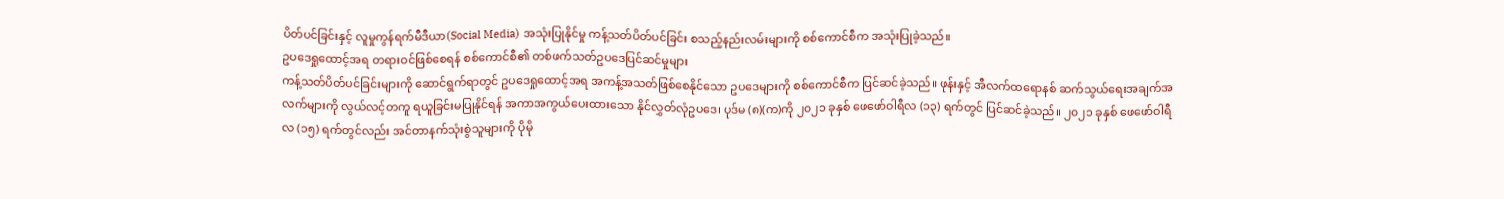ပိတ်ပင်ခြင်းနှင့် လူမှုကွန်ရက်မီဒီယာ(Social Media) အသုံးပြုနိုင်မှု ကန့်သတ်ပိတ်ပင်ခြင်း စသည့်နည်းလမ်းများကို စစ်ကောင်စီက အသုံးပြုခဲ့သည်။
ဥပဒေရှုထောင့်အရ တရားဝင်ဖြစ်စေရန် စစ်ကောင်စီ၏ တစ်ဖက်သတ်ဥပဒေပြင်ဆင်မှုများ
ကန့်သတ်ပိတ်ပင်ခြင်းများကို ဆောင်ရွက်ရာတွင် ဥပဒေရှုထောင့်အရ အကန့်အသတ်ဖြစ်စေနိုင်သော ဥပဒေများကို စစ်ကောင်စီက ပြင်ဆင်ခဲ့သည်။ ဖုန်းနှင့် အီလက်ထရောနစ် ဆက်သွယ်ရေးအချက်အလက်များကို လွယ်လင့်တကူ ရယူခြင်းမပြုနိုင်ရန် အကာအကွယ်ပေးထားသော နိုင်လွှတ်လုံဥပဒေ၊ ပုဒ်မ (၈)(က)ကို ၂၀၂၁ ခုနှစ် ဖေဖော်ဝါရီလ (၁၃) ရက်တွင် ပြင်ဆင်ခဲ့သည်။ ၂၀၂၁ ခုနှစ် ဖေဖော်ဝါရီလ (၁၅) ရက်တွင်လည်း အင်တာနက်သုံးစွဲသူများကို ပိုမို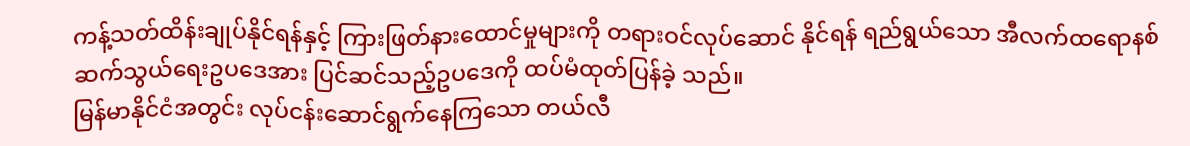ကန့်သတ်ထိန်းချုပ်နိုင်ရန်နှင့် ကြားဖြတ်နားထောင်မှုများကို တရားဝင်လုပ်ဆောင် နိုင်ရန် ရည်ရွယ်သော အီလက်ထရောနစ် ဆက်သွယ်ရေးဥပဒေအား ပြင်ဆင်သည့်ဥပဒေကို ထပ်မံထုတ်ပြန်ခဲ့ သည်။
မြန်မာနိုင်ငံအတွင်း လုပ်ငန်းဆောင်ရွက်နေကြသော တယ်လီ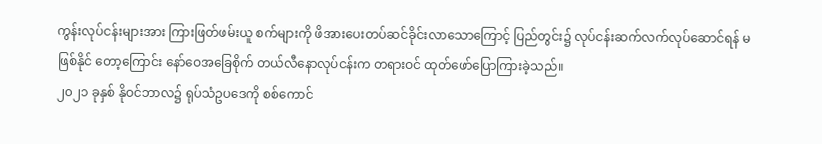ကွန်းလုပ်ငန်းများအား ကြားဖြတ်ဖမ်းယူ စက်များကို ဖိအားပေးတပ်ဆင်ခိုင်းလာသောကြောင့် ပြည်တွင်း၌ လုပ်ငန်းဆက်လက်လုပ်ဆောင်ရန် မဖြစ်နိုင် တော့ကြောင်း နော်ဝေအခြေစိုက် တယ်လီနောလုပ်ငန်းက တရားဝင် ထုတ်ဖော်ပြောကြားခဲ့သည်။
၂၀၂၁ ခုနှစ် နိုဝင်ဘာလ၌ ရုပ်သံဥပဒေကို စစ်ကောင်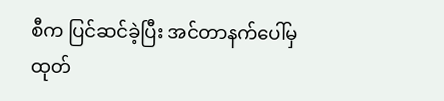စီက ပြင်ဆင်ခဲ့ပြီး အင်တာနက်ပေါ်မှ ထုတ်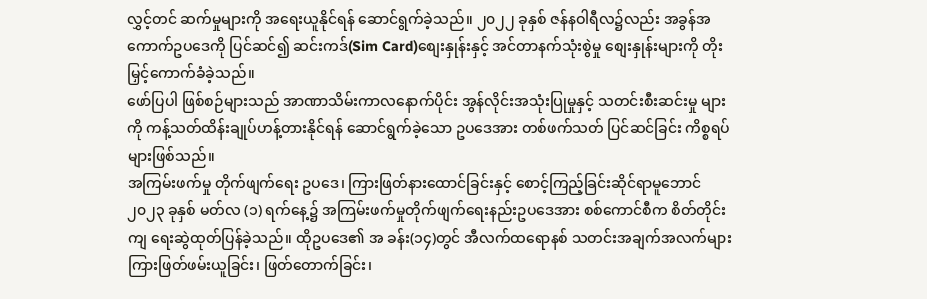လွှင့်တင် ဆက်မှုများကို အရေးယူနိုင်ရန် ဆောင်ရွက်ခဲ့သည်။ ၂၀၂၂ ခုနှစ် ဇန်နဝါရီလ၌လည်း အခွန်အကောက်ဥပဒေကို ပြင်ဆင်၍ ဆင်းကဒ်(Sim Card)စျေးနှုန်းနှင့် အင်တာနက်သုံးစွဲမှု စျေးနှုန်းများကို တိုးမြှင့်ကောက်ခံခဲ့သည်။
ဖော်ပြပါ ဖြစ်စဉ်များသည် အာဏာသိမ်းကာလနောက်ပိုင်း အွန်လိုင်းအသုံးပြုမှုနှင့် သတင်းစီးဆင်းမှု များကို ကန့်သတ်ထိန်းချုပ်ဟန့်တားနိုင်ရန် ဆောင်ရွက်ခဲ့သော ဥပဒေအား တစ်ဖက်သတ် ပြင်ဆင်ခြင်း ကိစ္စရပ် များဖြစ်သည်။
အကြမ်းဖက်မှု တိုက်ဖျက်ရေး ဥပဒေ၊ ကြားဖြတ်နားထောင်ခြင်းနှင့် စောင့်ကြည့်ခြင်းဆိုင်ရာမူဘောင်
၂၀၂၃ ခုနှစ် မတ်လ (၁) ရက်နေ့၌ အကြမ်းဖက်မှုတိုက်ဖျက်ရေးနည်းဥပဒေအား စစ်ကောင်စီက စိတ်တိုင်းကျ ရေးဆွဲထုတ်ပြန်ခဲ့သည်။ ထိုဥပဒေ၏ အ ခန်း(၁၄)တွင် အီလက်ထရောနစ် သတင်းအချက်အလက်များ ကြားဖြတ်ဖမ်းယူခြင်း၊ ဖြတ်တောက်ခြင်း၊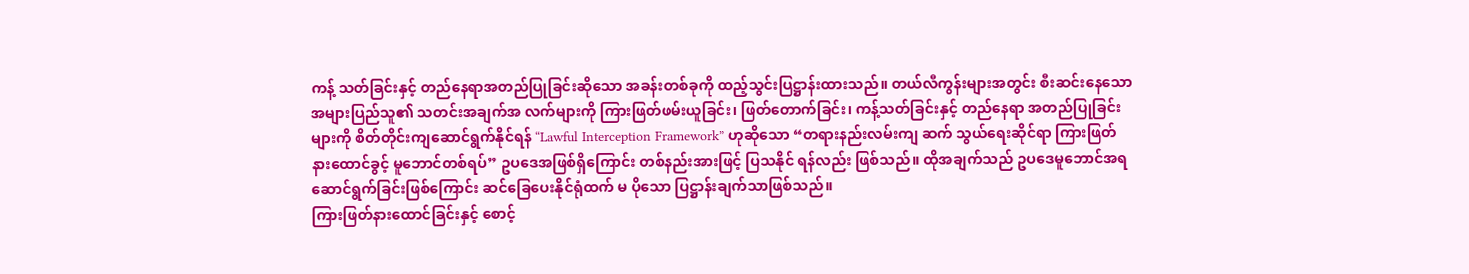ကန့် သတ်ခြင်းနှင့် တည်နေရာအတည်ပြုခြင်းဆိုသော အခန်းတစ်ခုကို ထည့်သွင်းပြဋ္ဌာန်းထားသည်။ တယ်လီကွန်းများအတွင်း စီးဆင်းနေသော အများပြည်သူ၏ သတင်းအချက်အ လက်များကို ကြားဖြတ်ဖမ်းယူခြင်း၊ ဖြတ်တောက်ခြင်း၊ ကန့်သတ်ခြင်းနှင့် တည်နေရာ အတည်ပြုခြင်းများကို စိတ်တိုင်းကျဆောင်ရွက်နိုင်ရန် “Lawful Interception Framework” ဟုဆိုသော “တရားနည်းလမ်းကျ ဆက် သွယ်ရေးဆိုင်ရာ ကြားဖြတ်နားထောင်ခွင့် မူဘောင်တစ်ရပ်” ဥပဒေအဖြစ်ရှိကြောင်း တစ်နည်းအားဖြင့် ပြသနိုင် ရန်လည်း ဖြစ်သည်။ ထိုအချက်သည် ဥပဒေမူဘောင်အရ ဆောင်ရွက်ခြင်းဖြစ်ကြောင်း ဆင်ခြေပေးနိုင်ရုံထက် မ ပိုသော ပြဋ္ဌာန်းချက်သာဖြစ်သည်။
ကြားဖြတ်နားထောင်ခြင်းနှင့် စောင့်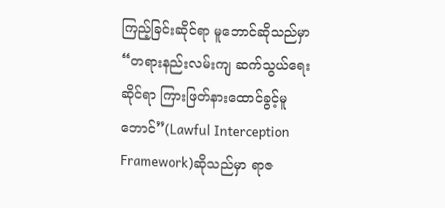ကြည့်ခြင်းဆိုင်ရာ မူဘောင်ဆိုသည်မှာ
“တရားနည်းလမ်းကျ ဆက်သွယ်ရေးဆိုင်ရာ ကြားဖြတ်နားထောင်ခွင့်မူဘောင်”(Lawful Interception Framework)ဆိုသည်မှာ ရာဇ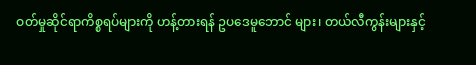ဝတ်မှုဆိုင်ရာကိစ္စရပ်များကို ဟန့်တားရန် ဥပဒေမူဘောင် များ၊ တယ်လီကွန်းများနှင့်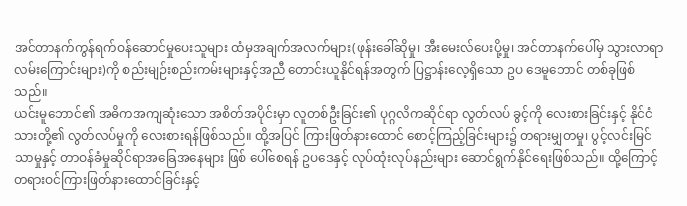အင်တာနက်ကွန်ရက်ဝန်ဆောင်မှုပေးသူများ ထံမှအချက်အလက်များ(ဖုန်းခေါ်ဆိုမှု၊ အီးမေးလ်ပေးပို့မှု၊ အင်တာနက်ပေါ်မှ သွားလာရာ လမ်းကြောင်းများ)ကို စည်းမျဉ်းစည်းကမ်းများနှင့်အညီ တောင်းယူနိုင်ရန်အတွက် ပြဋ္ဌာန်းလေ့ရှိသော ဥပ ဒေမူဘောင် တစ်ခုဖြစ်သည်။
ယင်းမူဘောင်၏ အဓိကအကျဆုံးသော အစိတ်အပိုင်းမှာ လူတစ်ဦးခြင်း၏ ပုဂ္ဂလိကဆိုင်ရာ လွတ်လပ် ခွင့်ကို လေးစားခြင်းနှင့် နိုင်ငံသားတို့၏ လွတ်လပ်မှုကို လေးစားရန်ဖြစ်သည်။ ထို့အပြင် ကြားဖြတ်နားထောင် စောင့်ကြည့်ခြင်းများ၌ တရားမျှတမှု၊ ပွင့်လင်းမြင်သာမှုနှင့် တာဝန်ခံမှုဆိုင်ရာအခြေအနေများ ဖြစ် ပေါ်စေရန် ဥပဒေနှင့် လုပ်ထုံးလုပ်နည်းများ ဆောင်ရွက်နိုင်ရေးဖြစ်သည်။ ထို့ကြောင့် တရားဝင်ကြားဖြတ်နားထောင်ခြင်းနှင့်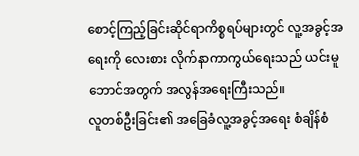စောင့်ကြည့်ခြင်းဆိုင်ရာကိစ္စရပ်များတွင် လူ့အခွင့်အရေးကို လေးစား လိုက်နာကာကွယ်ရေးသည် ယင်းမူဘောင်အတွက် အလွန်အရေးကြီးသည်။
လူတစ်ဦးခြင်း၏ အခြေခံလူ့အခွင့်အရေး စံချိန်စံ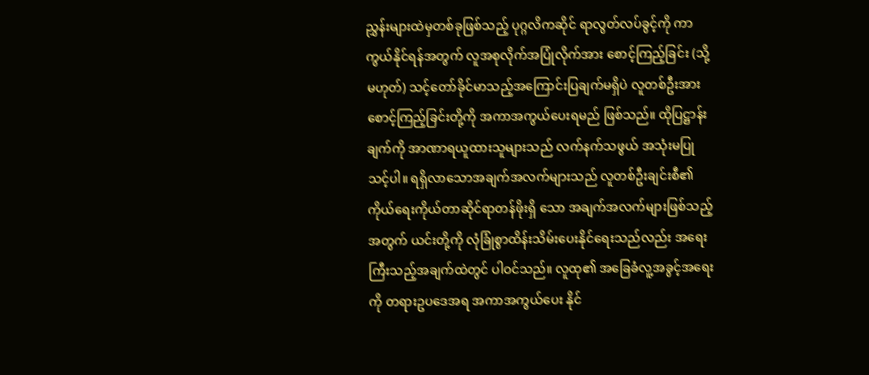ညွှန်းများထဲမှတစ်ခုဖြစ်သည့် ပုဂ္ဂလိကဆိုင် ရာလွတ်လပ်ခွင့်ကို ကာကွယ်နိုင်ရန်အတွက် လူအစုလိုက်အပြုံလိုက်အား စောင့်ကြည့်ခြင်း (သို့မဟုတ်) သင့်တော်ခိုင်မာသည့်အကြောင်းပြချက်မရှိပဲ လူတစ်ဦးအား စောင့်ကြည့်ခြင်းတို့ကို အကာအကွယ်ပေးရမည် ဖြစ်သည်။ ထိုပြဋ္ဌာန်းချက်ကို အာဏာရယူထားသူများသည် လက်နက်သဖွယ် အသုံးမပြု သင့်ပါ။ ရရှိလာသောအချက်အလက်များသည် လူတစ်ဦးချင်းစီ၏ ကိုယ်ရေးကိုယ်တာဆိုင်ရာတန်ဖိုးရှိ သော အချက်အလက်များဖြစ်သည့်အတွက် ယင်းတို့ကို လုံခြုံစွာထိန်းသိမ်းပေးနိုင်ရေးသည်လည်း အရေး ကြီးသည့်အချက်ထဲတွင် ပါဝင်သည်။ လူထု၏ အခြေခံလူ့အခွင့်အရေးကို တရားဥပဒေအရ အကာအကွယ်ပေး နိုင်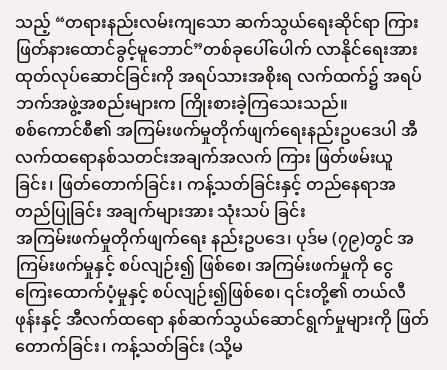သည့် “တရားနည်းလမ်းကျသော ဆက်သွယ်ရေးဆိုင်ရာ ကြားဖြတ်နားထောင်ခွင့်မူဘောင်”တစ်ခုပေါ်ပေါက် လာနိုင်ရေးအားထုတ်လုပ်ဆောင်ခြင်းကို အရပ်သားအစိုးရ လက်ထက်၌ အရပ်ဘက်အဖွဲ့အစည်းများက ကြိုးစားခဲ့ကြသေးသည်။
စစ်ကောင်စီ၏ အကြမ်းဖက်မှုတိုက်ဖျက်ရေးနည်းဥပဒေပါ အီလက်ထရောနစ်သတင်းအချက်အလက် ကြား ဖြတ်ဖမ်းယူခြင်း၊ ဖြတ်တောက်ခြင်း၊ ကန့်သတ်ခြင်းနှင့် တည်နေရာအတည်ပြုခြင်း အချက်များအား သုံးသပ် ခြင်း
အကြမ်းဖက်မှုတိုက်ဖျက်ရေး နည်းဥပဒေ၊ ပုဒ်မ (၇၉)တွင် အကြမ်းဖက်မှုနှင့် စပ်လျဉ်း၍ ဖြစ်စေ၊ အကြမ်းဖက်မှုကို ငွေကြေးထောက်ပံ့မှုနှင့် စပ်လျဉ်း၍ဖြစ်စေ၊ ၎င်းတို့၏ တယ်လီဖုန်းနှင့် အီလက်ထရော နစ်ဆက်သွယ်ဆောင်ရွက်မှုများကို ဖြတ်တောက်ခြင်း၊ ကန့်သတ်ခြင်း (သို့မ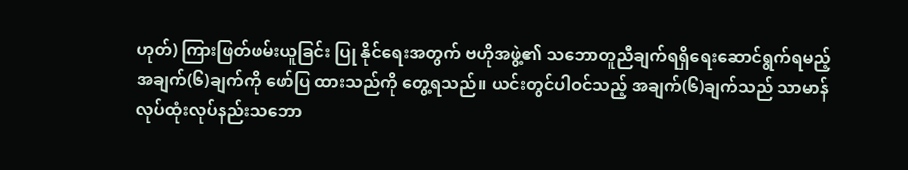ဟုတ်) ကြားဖြတ်ဖမ်းယူခြင်း ပြု နိုင်ရေးအတွက် ဗဟိုအဖွဲ့၏ သဘောတူညီချက်ရရှိရေးဆောင်ရွက်ရမည့် အချက်(၆)ချက်ကို ဖော်ပြ ထားသည်ကို တွေ့ရသည်။ ယင်းတွင်ပါဝင်သည့် အချက်(၆)ချက်သည် သာမာန် လုပ်ထုံးလုပ်နည်းသဘော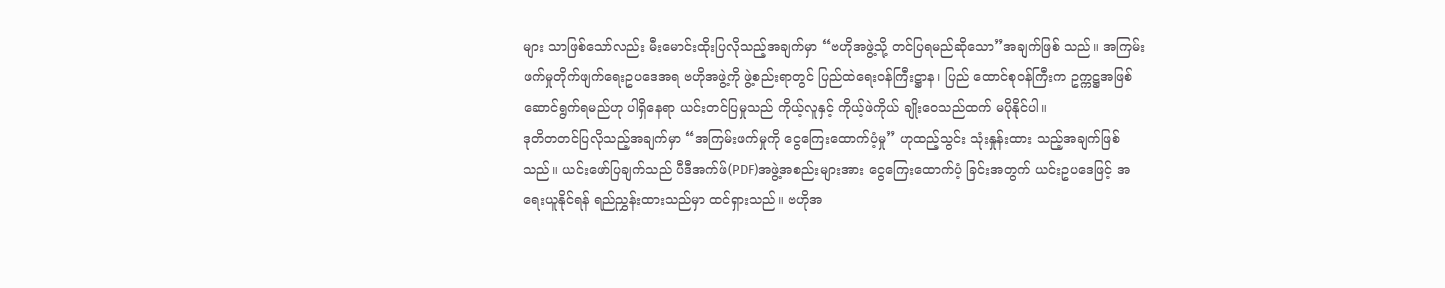များ သာဖြစ်သော်လည်း မီးမောင်းထိုးပြလိုသည့်အချက်မှာ “ဗဟိုအဖွဲ့သို့ တင်ပြရမည်ဆိုသော”အချက်ဖြစ် သည်။ အကြမ်းဖက်မှုတိုက်ဖျက်ရေးဥပဒေအရ ဗဟိုအဖွဲ့ကို ဖွဲ့စည်းရာတွင် ပြည်ထဲရေးဝန်ကြီးဋ္ဌာန၊ ပြည် ထောင်စုဝန်ကြီးက ဥက္ကဋ္ဌအဖြစ် ဆောင်ရွက်ရမည်ဟု ပါရှိနေရာ ယင်းတင်ပြမှုသည် ကိုယ့်လူနှင့် ကိုယ့်ဖဲကိုယ် ချိုးဝေသည်ထက် မပိုနိုင်ပါ။
ဒုတိတတင်ပြလိုသည့်အချက်မှာ “အကြမ်းဖက်မှုကို ငွေကြေးထောက်ပံ့မှု” ဟုထည့်သွင်း သုံးနှုန်းထား သည့်အချက်ဖြစ်သည်။ ယင်းဖော်ပြချက်သည် ပီဒီအက်ဖ်(PDF)အဖွဲ့အစည်းများအား ငွေကြေးထောက်ပံ့ ခြင်းအတွက် ယင်းဥပဒေဖြင့် အရေးယူနိုင်ရန် ရည်ညွှန်းထားသည်မှာ ထင်ရှားသည်။ ဗဟိုအ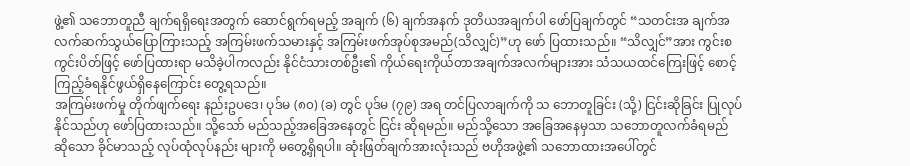ဖွဲ့၏ သဘောတူညီ ချက်ရရှိရေးအတွက် ဆောင်ရွက်ရမည့် အချက် (၆) ချက်အနက် ဒုတိယအချက်ပါ ဖော်ပြချက်တွင် “သတင်းအ ချက်အလက်ဆက်သွယ်ပြောကြားသည့် အကြမ်းဖက်သမားနှင့် အကြမ်းဖက်အုပ်စုအမည်(သိလျှင်)”ဟု ဖော် ပြထားသည်။ “သိလျှင်”အား ကွင်းစကွင်းပိတ်ဖြင့် ဖော်ပြထားရာ မသိခဲ့ပါကလည်း နိုင်ငံသားတစ်ဦး၏ ကိုယ်ရေးကိုယ်တာအချက်အလက်များအား သံသယထင်ကြေးဖြင့် စောင့်ကြည့်ခံရနိုင်ဖွယ်ရှိနေကြောင်း တွေ့ရသည်။
အကြမ်းဖက်မှု တိုက်ဖျက်ရေး နည်းဥပဒေ၊ ပုဒ်မ (၈၀) (ခ) တွင် ပုဒ်မ (၇၉) အရ တင်ပြလာချက်ကို သ ဘောတူခြင်း (သို့) ငြင်းဆိုခြင်း ပြုလုပ်နိုင်သည်ဟု ဖော်ပြထားသည်။ သို့သော် မည်သည့်အခြေအနေတွင် ငြင်း ဆိုရမည်။ မည်သို့သော အခြေအနေမှသာ သဘောတူလက်ခံရမည် ဆိုသော ခိုင်မာသည့် လုပ်ထုံလုပ်နည်း များကို မတွေ့ရှိရပါ။ ဆုံးဖြတ်ချက်အားလုံးသည် ဗဟိုအဖွဲ့၏ သဘောထားအပေါ်တွင်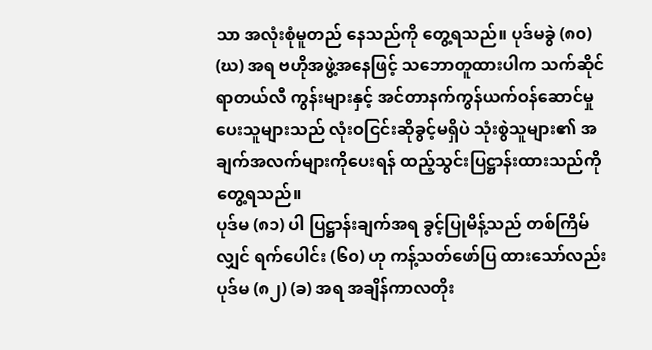သာ အလုံးစုံမူတည် နေသည်ကို တွေ့ရသည်။ ပုဒ်မခွဲ (၈၀) (ဃ) အရ ဗဟိုအဖွဲ့အနေဖြင့် သဘောတူထားပါက သက်ဆိုင်ရာတယ်လီ ကွန်းများနှင့် အင်တာနက်ကွန်ယက်ဝန်ဆောင်မှု ပေးသူများသည် လုံးဝငြင်းဆိုခွင့်မရှိပဲ သုံးစွဲသူများ၏ အချက်အလက်များကိုပေးရန် ထည့်သွင်းပြဋ္ဌာန်းထားသည်ကို တွေ့ရသည်။
ပုဒ်မ (၈၁) ပါ ပြဋ္ဌာန်းချက်အရ ခွင့်ပြုမိန့်သည် တစ်ကြိမ်လျှင် ရက်ပေါင်း (၆၀) ဟု ကန့်သတ်ဖော်ပြ ထားသော်လည်း ပုဒ်မ (၈၂) (ခ) အရ အချိန်ကာလတိုး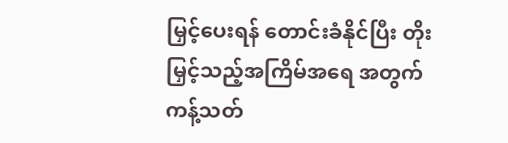မြှင့်ပေးရန် တောင်းခံနိုင်ပြီး တိုးမြှင့်သည့်အကြိမ်အရေ အတွက် ကန့်သတ်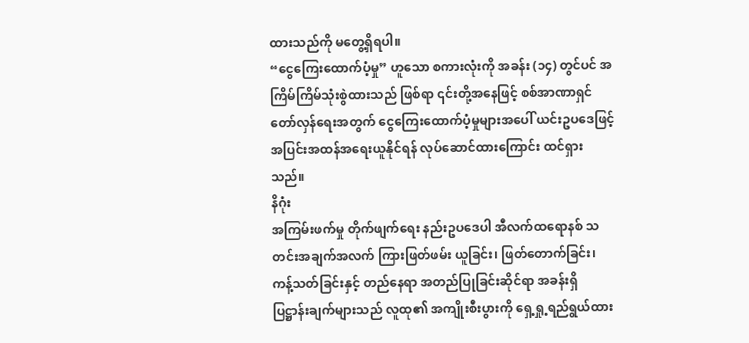ထားသည်ကို မတွေ့ရှိရပါ။
“ငွေကြေးထောက်ပံ့မှု” ဟူသော စကားလုံးကို အခန်း (၁၄) တွင်ပင် အကြိမ်ကြိမ်သုံးစွဲထားသည် ဖြစ်ရာ ၎င်းတို့အနေဖြင့် စစ်အာဏာရှင်တော်လှန်ရေးအတွက် ငွေကြေးထောက်ပံ့မှုများအပေါ် ယင်းဥပဒေဖြင့် အပြင်းအထန်အရေးယူနိုင်ရန် လုပ်ဆောင်ထားကြောင်း ထင်ရှားသည်။
နိဂုံး
အကြမ်းဖက်မှု တိုက်ဖျက်ရေး နည်းဥပဒေပါ အီလက်ထရောနစ် သတင်းအချက်အလက် ကြားဖြတ်ဖမ်း ယူခြင်း၊ ဖြတ်တောက်ခြင်း၊ ကန့်သတ်ခြင်းနှင့် တည်နေရာ အတည်ပြုခြင်းဆိုင်ရာ အခန်းရှိ ပြဋ္ဌာန်းချက်များသည် လူထု၏ အကျိုးစီးပွားကို ရှေ့ရှု့ရည်ရွယ်ထား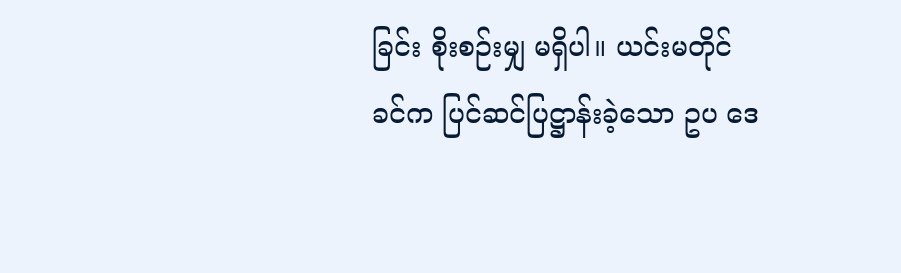ခြင်း စိုးစဉ်းမျှ မရှိပါ။ ယင်းမတိုင်ခင်က ပြင်ဆင်ပြဋ္ဌာန်းခဲ့သော ဥပ ဒေ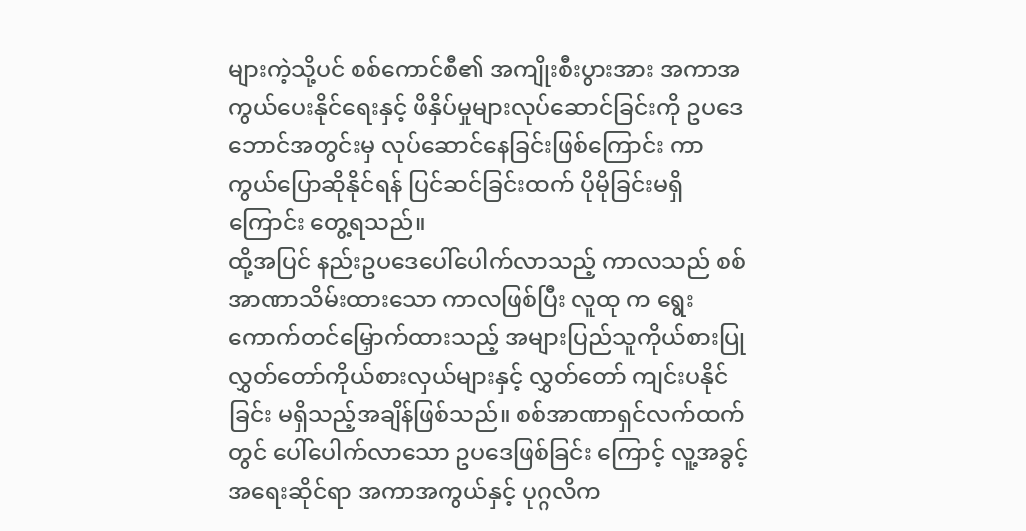များကဲ့သို့ပင် စစ်ကောင်စီ၏ အကျိုးစီးပွားအား အကာအကွယ်ပေးနိုင်ရေးနှင့် ဖိနှိပ်မှုများလုပ်ဆောင်ခြင်းကို ဥပဒေဘောင်အတွင်းမှ လုပ်ဆောင်နေခြင်းဖြစ်ကြောင်း ကာကွယ်ပြောဆိုနိုင်ရန် ပြင်ဆင်ခြင်းထက် ပိုမိုခြင်းမရှိ ကြောင်း တွေ့ရသည်။
ထို့အပြင် နည်းဥပဒေပေါ်ပေါက်လာသည့် ကာလသည် စစ်အာဏာသိမ်းထားသော ကာလဖြစ်ပြီး လူထု က ရွေးကောက်တင်မြှောက်ထားသည့် အများပြည်သူကိုယ်စားပြု လွှတ်တော်ကိုယ်စားလှယ်များနှင့် လွှတ်တော် ကျင်းပနိုင်ခြင်း မရှိသည့်အချိန်ဖြစ်သည်။ စစ်အာဏာရှင်လက်ထက်တွင် ပေါ်ပေါက်လာသော ဥပဒေဖြစ်ခြင်း ကြောင့် လူ့အခွင့်အရေးဆိုင်ရာ အကာအကွယ်နှင့် ပုဂ္ဂလိက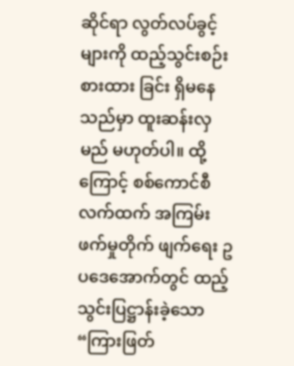ဆိုင်ရာ လွတ်လပ်ခွင့်များကို ထည့်သွင်းစဉ်းစားထား ခြင်း ရှိမနေသည်မှာ ထူးဆန်းလှမည် မဟုတ်ပါ။ ထို့ကြောင့် စစ်ကောင်စီလက်ထက် အကြမ်းဖက်မှုတိုက် ဖျက်ရေး ဥပဒေအောက်တွင် ထည့်သွင်းပြဋ္ဌာန်းခဲ့သော “ကြားဖြတ်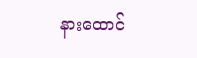နားထောင်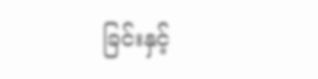ခြင်းနှင့်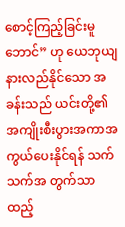စောင့်ကြည့်ခြင်းမူဘောင်” ဟု ယေဘုယျ နားလည်နိုင်သော အခန်းသည် ယင်းတို့၏ အကျိုးစီးပွားအကာအကွယ်ပေးနိုင်ရန် သက်သက်အ တွက်သာ ထည့်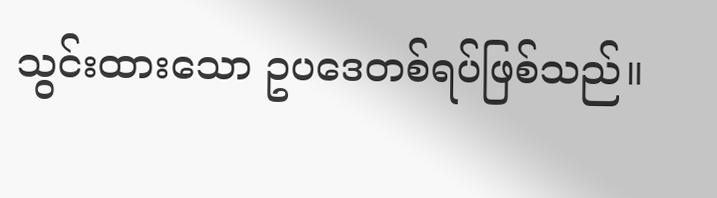သွင်းထားသော ဥပဒေတစ်ရပ်ဖြစ်သည်။